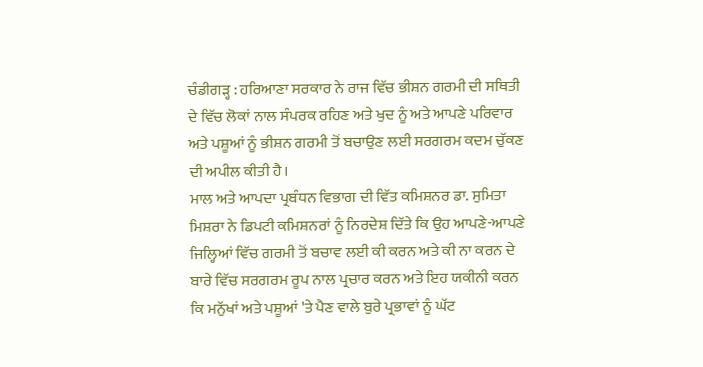ਚੰਡੀਗੜ੍ਹ : ਹਰਿਆਣਾ ਸਰਕਾਰ ਨੇ ਰਾਜ ਵਿੱਚ ਭੀਸ਼ਨ ਗਰਮੀ ਦੀ ਸਥਿਤੀ ਦੇ ਵਿੱਚ ਲੋਕਾਂ ਨਾਲ ਸੰਪਰਕ ਰਹਿਣ ਅਤੇ ਖੁਦ ਨੂੰ ਅਤੇ ਆਪਣੇ ਪਰਿਵਾਰ ਅਤੇ ਪਸ਼ੂਆਂ ਨੂੰ ਭੀਸ਼ਨ ਗਰਮੀ ਤੋਂ ਬਚਾਉਣ ਲਈ ਸਰਗਰਮ ਕਦਮ ਚੁੱਕਣ ਦੀ ਅਪੀਲ ਕੀਤੀ ਹੈ।
ਮਾਲ ਅਤੇ ਆਪਦਾ ਪ੍ਰਬੰਧਨ ਵਿਭਾਗ ਦੀ ਵਿੱਤ ਕਮਿਸ਼ਨਰ ਡਾ. ਸੁਮਿਤਾ ਮਿਸ਼ਰਾ ਨੇ ਡਿਪਟੀ ਕਮਿਸ਼ਨਰਾਂ ਨੂੰ ਨਿਰਦੇਸ਼ ਦਿੱਤੇ ਕਿ ਉਹ ਆਪਣੇ-ਆਪਣੇ ਜਿਲ੍ਹਿਆਂ ਵਿੱਚ ਗਰਮੀ ਤੋਂ ਬਚਾਵ ਲਈ ਕੀ ਕਰਨ ਅਤੇ ਕੀ ਨਾ ਕਰਨ ਦੇ ਬਾਰੇ ਵਿੱਚ ਸਰਗਰਮ ਰੂਪ ਨਾਲ ਪ੍ਰਚਾਰ ਕਰਨ ਅਤੇ ਇਹ ਯਕੀਨੀ ਕਰਨ ਕਿ ਮਨੁੱਖਾਂ ਅਤੇ ਪਸ਼ੂਆਂ 'ਤੇ ਪੈਣ ਵਾਲੇ ਬੁਰੇ ਪ੍ਰਭਾਵਾਂ ਨੂੰ ਘੱਟ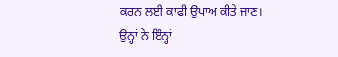ਕਰਨ ਲਈ ਕਾਫੀ ਉਪਾਅ ਕੀਤੇ ਜਾਣ।
ਉਨ੍ਹਾਂ ਨੇ ਇੰਨ੍ਹਾਂ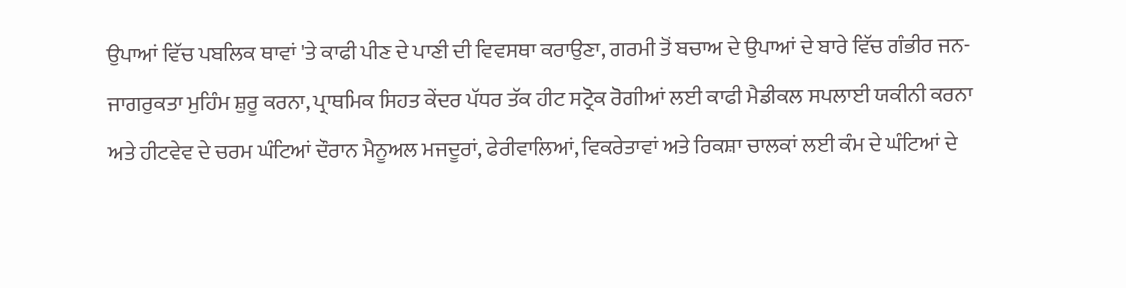ਉਪਾਆਂ ਵਿੱਚ ਪਬਲਿਕ ਥਾਵਾਂ 'ਤੇ ਕਾਫੀ ਪੀਣ ਦੇ ਪਾਣੀ ਦੀ ਵਿਵਸਥਾ ਕਰਾਉਣਾ, ਗਰਮੀ ਤੋਂ ਬਚਾਅ ਦੇ ਉਪਾਆਂ ਦੇ ਬਾਰੇ ਵਿੱਚ ਗੰਭੀਰ ਜਨ-ਜਾਗਰੁਕਤਾ ਮੁਹਿੰਮ ਸ਼ੁਰੂ ਕਰਨਾ, ਪ੍ਰਾਥਮਿਕ ਸਿਹਤ ਕੇਂਦਰ ਪੱਧਰ ਤੱਕ ਹੀਟ ਸਟ੍ਰੋਕ ਰੋਗੀਆਂ ਲਈ ਕਾਫੀ ਮੈਡੀਕਲ ਸਪਲਾਈ ਯਕੀਨੀ ਕਰਨਾ ਅਤੇ ਹੀਟਵੇਵ ਦੇ ਚਰਮ ਘੰਟਿਆਂ ਦੌਰਾਨ ਮੈਨੂਅਲ ਮਜਦੂਰਾਂ, ਫੇਰੀਵਾਲਿਆਂ, ਵਿਕਰੇਤਾਵਾਂ ਅਤੇ ਰਿਕਸ਼ਾ ਚਾਲਕਾਂ ਲਈ ਕੰਮ ਦੇ ਘੰਟਿਆਂ ਦੇ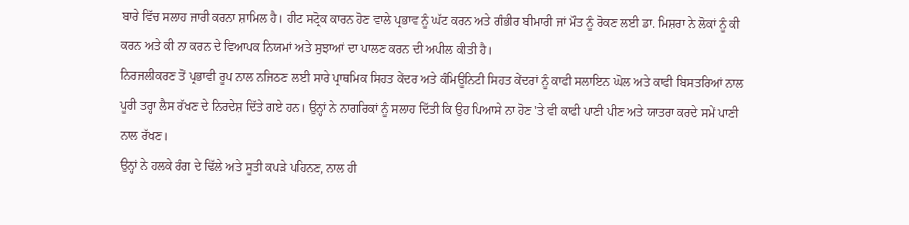ਬਾਰੇ ਵਿੱਚ ਸਲਾਹ ਜਾਰੀ ਕਰਨਾ ਸ਼ਾਮਿਲ ਹੈ। ਹੀਟ ਸਟ੍ਰੋਕ ਕਾਰਨ ਹੋਣ ਵਾਲੇ ਪ੍ਰਭਾਵ ਨੂੰ ਘੱਟ ਕਰਨ ਅਤੇ ਗੰਭੀਰ ਬੀਮਾਰੀ ਜਾਂ ਮੌਤ ਨੂੰ ਰੋਕਣ ਲਈ ਡਾ. ਮਿਸ਼ਰਾ ਨੇ ਲੋਕਾਂ ਨੂੰ ਕੀ ਕਰਨ ਅਤੇ ਕੀ ਨਾ ਕਰਨ ਦੇ ਵਿਆਪਕ ਨਿਯਮਾਂ ਅਤੇ ਸੁਝਾਆਂ ਦਾ ਪਾਲਣ ਕਰਨ ਦੀ ਅਪੀਲ ਕੀਤੀ ਹੈ।
ਨਿਰਜਲੀਕਰਣ ਤੋਂ ਪ੍ਰਭਾਵੀ ਰੂਪ ਨਾਲ ਨਜਿਠਣ ਲਈ ਸਾਰੇ ਪ੍ਰਾਥਮਿਕ ਸਿਹਤ ਕੇਂਦਰ ਅਤੇ ਕੰਮਿਊਨਿਟੀ ਸਿਹਤ ਕੇਂਦਰਾਂ ਨੂੰ ਕਾਫੀ ਸਲਾਇਨ ਘੋਲ ਅਤੇ ਕਾਫੀ ਬਿਸਤਰਿਆਂ ਨਾਲ ਪੂਰੀ ਤਰ੍ਹਾ ਲੈਸ ਰੱਖਣ ਦੇ ਨਿਰਦੇਸ਼ ਦਿੱਤੇ ਗਏ ਹਨ। ਉਨ੍ਹਾਂ ਨੇ ਨਾਗਰਿਕਾਂ ਨੂੰ ਸਲਾਹ ਦਿੱਤੀ ਕਿ ਉਹ ਪਿਆਸੇ ਨਾ ਹੋਣ 'ਤੇ ਵੀ ਕਾਫੀ ਪਾਣੀ ਪੀਣ ਅਤੇ ਯਾਤਰਾ ਕਰਦੇ ਸਮੇਂ ਪਾਣੀ ਨਾਲ ਰੱਖਣ।
ਉਨ੍ਹਾਂ ਨੇ ਹਲਕੇ ਰੰਗ ਦੇ ਢਿੱਲੇ ਅਤੇ ਸੂਤੀ ਕਪੜੇ ਪਹਿਨਣ, ਨਾਲ ਹੀ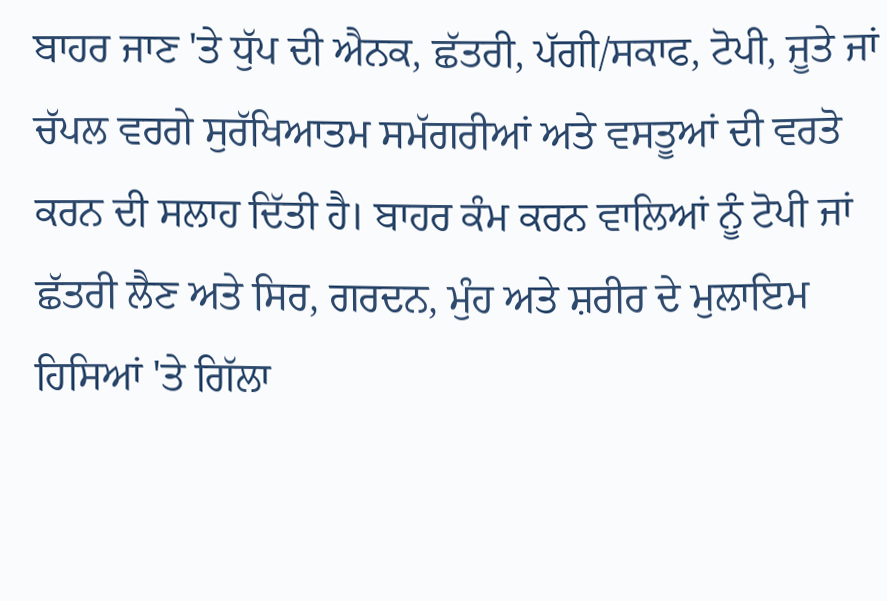ਬਾਹਰ ਜਾਣ 'ਤੇ ਧੁੱਪ ਦੀ ਐਨਕ, ਛੱਤਰੀ, ਪੱਗੀ/ਸਕਾਫ, ਟੋਪੀ, ਜੂਤੇ ਜਾਂ ਚੱਪਲ ਵਰਗੇ ਸੁਰੱਖਿਆਤਮ ਸਮੱਗਰੀਆਂ ਅਤੇ ਵਸਤੂਆਂ ਦੀ ਵਰਤੋ ਕਰਨ ਦੀ ਸਲਾਹ ਦਿੱਤੀ ਹੈ। ਬਾਹਰ ਕੰਮ ਕਰਨ ਵਾਲਿਆਂ ਨੂੰ ਟੋਪੀ ਜਾਂ ਛੱਤਰੀ ਲੈਣ ਅਤੇ ਸਿਰ, ਗਰਦਨ, ਮੁੰਹ ਅਤੇ ਸ਼ਰੀਰ ਦੇ ਮੁਲਾਇਮ ਹਿਸਿਆਂ 'ਤੇ ਗਿੱਲਾ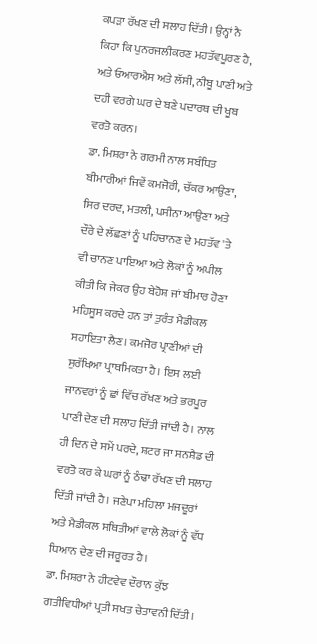ਕਪੜਾ ਰੱਖਣ ਦੀ ਸਲਾਹ ਦਿੱਤੀ। ਉਨ੍ਹਾਂ ਨੈ ਕਿਹਾ ਕਿ ਪੁਨਰਜਲੀਕਰਣ ਮਹਤੱਵਪੂਰਣ ਹੈ, ਅਤੇ ਓਆਰਐਸ ਅਤੇ ਲੱਸੀ, ਨੀਬੂ ਪਾਣੀ ਅਤੇ ਦਹੀ ਵਰਗੇ ਘਰ ਦੇ ਬਣੇ ਪਦਾਰਥ ਦੀ ਖੂਬ ਵਰਤੋ ਕਰਨ।
ਡਾ. ਮਿਸ਼ਰਾ ਨੇ ਗਰਮੀ ਨਾਲ ਸਬੰਧਿਤ ਬੀਮਾਰੀਆਂ ਜਿਵੇਂ ਕਮਜੋਰੀ, ਚੱਕਰ ਆਉਣਾ, ਸਿਰ ਦਰਦ, ਮਤਲੀ, ਪਸੀਨਾ ਆਉਣਾ ਅਤੇ ਦੌਰੇ ਦੇ ਲੱਛਣਾਂ ਨੂੰ ਪਹਿਚਾਨਣ ਦੇ ਮਹਤੱਵ 'ਤੇ ਵੀ ਚਾਨਣ ਪਾਇਆ ਅਤੇ ਲੋਕਾਂ ਨੂੰ ਅਪੀਲ ਕੀਤੀ ਕਿ ਜੇਕਰ ਉਹ ਬੇਹੋਸ਼ ਜਾਂ ਬੀਮਾਰ ਹੋਣਾ ਮਹਿਸੂਸ ਕਰਦੇ ਹਨ ਤਾਂ ਤੁਰੰਤ ਮੈਡੀਕਲ ਸਹਾਇਤਾ ਲੈਣ। ਕਮਜੋਰ ਪ੍ਰਾਣੀਆਂ ਦੀ ਸੁਰੱਖਿਆ ਪ੍ਰਾਥਮਿਕਤਾ ਹੈ। ਇਸ ਲਈ ਜਾਨਵਰਾਂ ਨੂੰ ਛਾਂ ਵਿੱਚ ਰੱਖਣ ਅਤੇ ਭਰਪੂਰ ਪਾਣੀ ਦੇਣ ਦੀ ਸਲਾਹ ਦਿੱਤੀ ਜਾਂਦੀ ਹੈ। ਨਾਲ ਹੀ ਦਿਨ ਦੇ ਸਮੇਂ ਪਰਦੇ, ਸ਼ਟਰ ਜਾ ਸਨਸ਼ੈਡ ਦੀ ਵਰਤੋ ਕਰ ਕੇ ਘਰਾਂ ਨੂੰ ਠੰਢਾ ਰੱਖਣ ਦੀ ਸਲਾਹ ਦਿੱਤੀ ਜਾਂਦੀ ਹੈ। ਜਣੇਪਾ ਮਹਿਲਾ ਮਜਦੂਰਾਂ ਅਤੇ ਮੈਡੀਕਲ ਸਥਿਤੀਆਂ ਵਾਲੇ ਲੋਕਾਂ ਨੂੰ ਵੱਧ ਧਿਆਨ ਦੇਣ ਦੀ ਜਰੂਰਤ ਹੈ।
ਡਾ. ਮਿਸ਼ਰਾ ਨੇ ਹੀਟਵੇਵ ਦੌਰਾਨ ਕੁੱਝ ਗਤੀਵਿਧੀਆਂ ਪ੍ਰਤੀ ਸਖਤ ਚੇਤਾਵਨੀ ਦਿੱਤੀ।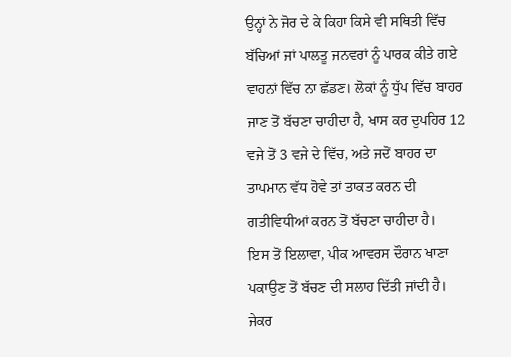ਉਨ੍ਹਾਂ ਨੇ ਜੋਰ ਦੇ ਕੇ ਕਿਹਾ ਕਿਸੇ ਵੀ ਸਥਿਤੀ ਵਿੱਚ ਬੱਚਿਆਂ ਜਾਂ ਪਾਲਤੂ ਜਨਵਰਾਂ ਨੂੰ ਪਾਰਕ ਕੀਤੇ ਗਏ ਵਾਹਨਾਂ ਵਿੱਚ ਨਾ ਛੱਡਣ। ਲੋਕਾਂ ਨੂੰ ਧੁੱਪ ਵਿੱਚ ਬਾਹਰ ਜਾਣ ਤੋਂ ਬੱਚਣਾ ਚਾਹੀਦਾ ਹੈ, ਖਾਸ ਕਰ ਦੁਪਹਿਰ 12 ਵਜੇ ਤੋਂ 3 ਵਜੇ ਦੇ ਵਿੱਚ, ਅਤੇ ਜਦੋਂ ਬਾਹਰ ਦਾ ਤਾਪਮਾਨ ਵੱਧ ਹੋਵੇ ਤਾਂ ਤਾਕਤ ਕਰਨ ਦੀ ਗਤੀਵਿਧੀਆਂ ਕਰਨ ਤੋਂ ਬੱਚਣਾ ਚਾਹੀਦਾ ਹੈ।
ਇਸ ਤੋਂ ਇਲਾਵਾ, ਪੀਕ ਆਵਰਸ ਦੌਰਾਨ ਖਾਣਾ ਪਕਾਉਣ ਤੋਂ ਬੱਚਣ ਦੀ ਸਲਾਹ ਦਿੱਤੀ ਜਾਂਦੀ ਹੈ। ਜੇਕਰ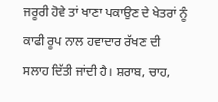ਜਰੂਰੀ ਹੋਵੇ ਤਾਂ ਖਾਣਾ ਪਕਾਉਣ ਦੇ ਖੇਤਰਾਂ ਨੂੰ ਕਾਫੀ ਰੂਪ ਨਾਲ ਹਵਾਦਾਰ ਰੱਖਣ ਦੀ ਸਲਾਹ ਦਿੱਤੀ ਜਾਂਦੀ ਹੈ। ਸ਼ਰਾਬ, ਚਾਹ,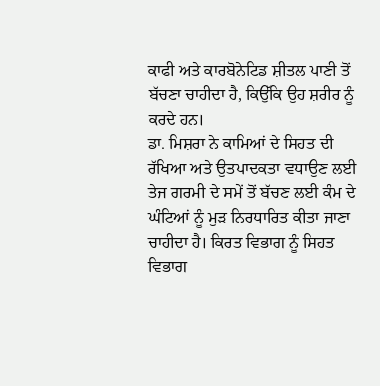ਕਾਫੀ ਅਤੇ ਕਾਰਬੋਨੇਟਿਡ ਸ਼ੀਤਲ ਪਾਣੀ ਤੋਂ ਬੱਚਣਾ ਚਾਹੀਦਾ ਹੈ, ਕਿਉੱਕਿ ਉਹ ਸ਼ਰੀਰ ਨੂੰ ਕਰਦੇ ਹਨ।
ਡਾ. ਮਿਸ਼ਰਾ ਨੇ ਕਾਮਿਆਂ ਦੇ ਸਿਹਤ ਦੀ ਰੱਖਿਆ ਅਤੇ ਉਤਪਾਦਕਤਾ ਵਧਾਉਣ ਲਈ ਤੇਜ ਗਰਮੀ ਦੇ ਸਮੇਂ ਤੋਂ ਬੱਚਣ ਲਈ ਕੰਮ ਦੇ ਘੰਟਿਆਂ ਨੂੰ ਮੁੜ ਨਿਰਧਾਰਿਤ ਕੀਤਾ ਜਾਣਾ ਚਾਹੀਦਾ ਹੈ। ਕਿਰਤ ਵਿਭਾਗ ਨੂੰ ਸਿਹਤ ਵਿਭਾਗ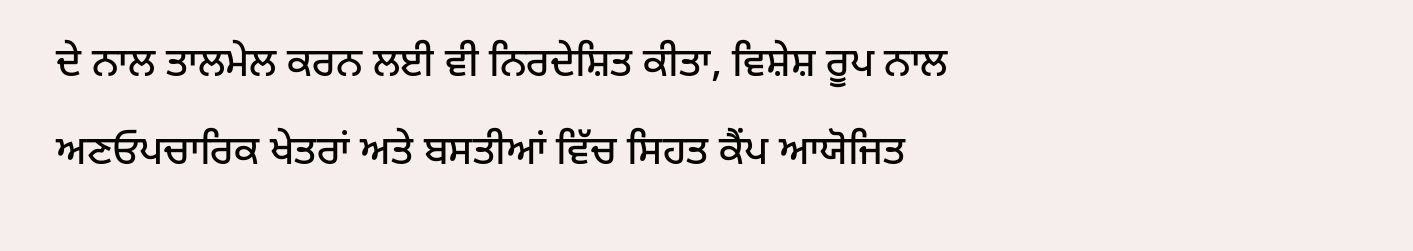ਦੇ ਨਾਲ ਤਾਲਮੇਲ ਕਰਨ ਲਈ ਵੀ ਨਿਰਦੇਸ਼ਿਤ ਕੀਤਾ, ਵਿਸ਼ੇਸ਼ ਰੂਪ ਨਾਲ ਅਣਓਪਚਾਰਿਕ ਖੇਤਰਾਂ ਅਤੇ ਬਸਤੀਆਂ ਵਿੱਚ ਸਿਹਤ ਕੈਂਪ ਆਯੋਜਿਤ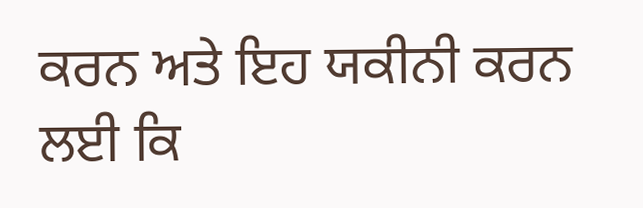ਕਰਨ ਅਤੇ ਇਹ ਯਕੀਨੀ ਕਰਨ ਲਈ ਕਿ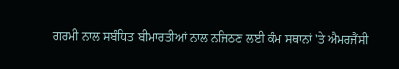ਗਰਮੀ ਨਾਲ ਸਬੰਧਿਤ ਬੀਮਾਰਤੀਆਂ ਨਾਲ ਨਜਿਠਣ ਲਈ ਕੰਮ ਸਥਾਨਾਂ 'ਤੇ ਐਮਰਜੈਂਸੀ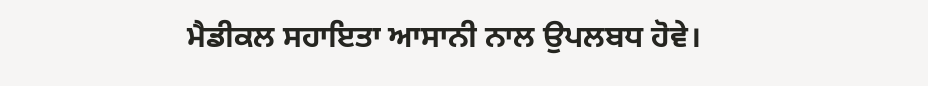ਮੈਡੀਕਲ ਸਹਾਇਤਾ ਆਸਾਨੀ ਨਾਲ ਉਪਲਬਧ ਹੋਵੇ।